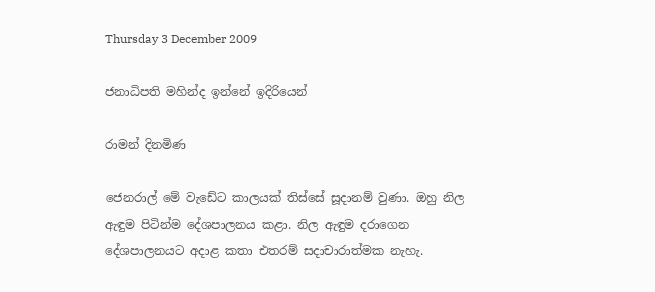Thursday 3 December 2009

ජනාධිපති මහින්ද ඉන්නේ ඉදිරියෙන්

රාමන් දිනමිණ

ජෙනරාල් මේ වැඩේට කාලයක් තිස්සේ සූදානම් වුණා. ඔහු නිල ඇඳුම පිටින්ම දේශපාලනය කළා. නිල ඇඳුම දරාගෙන දේශපාලනයට අදාළ කතා එතරම් සදාචාරාත්මක නැහැ.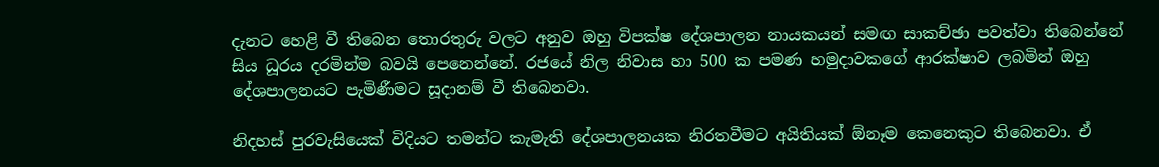දැනට හෙළි වී තිබෙන තොරතුරු වලට අනුව ඔහු විපක්ෂ දේශපාලන නායකයන් සමඟ සාකච්ඡා පවත්වා තිබෙන්නේ සිය ධූරය දරමින්ම බවයි පෙනෙන්නේ. රජයේ නිල නිවාස හා 500 ක පමණ හමුදාවකගේ ආරක්ෂාව ලබමින් ඔහු දේශපාලනයට පැමිණීමට සූදානම් වී තිබෙනවා.

නිදහස් පුරවැසියෙක් විදියට තමන්ට කැමැති දේශපාලනයක නිරතවීමට අයිතියක් ඕනෑම කෙනෙකුට තිබෙනවා. ඒ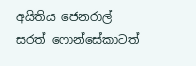අයිතිය ජෙනරාල් සරත් ෆොන්සේකාටත්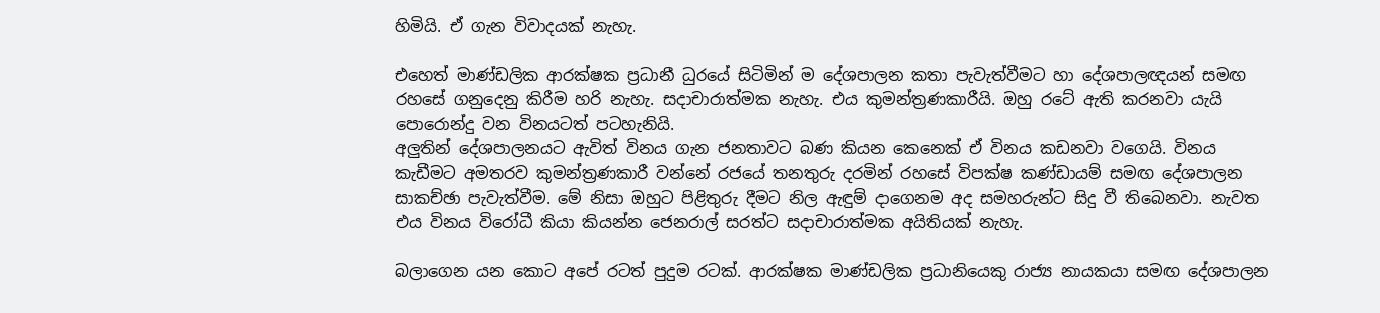හිමියි. ඒ ගැන විවාදයක් නැහැ.

එහෙත් මාණ්ඩලික ආරක්ෂක ප්‍රධානී ධුරයේ සිටිමින් ම දේශපාලන කතා පැවැත්වීමට හා දේශපාලඥයන් සමඟ රහසේ ගනුදෙනු කිරීම හරි නැහැ. සදාචාරාත්මක නැහැ. එය කුමන්ත්‍රණකාරීයි. ඔහු රටේ ඇති කරනවා යැයි පොරොන්දු වන විනයටත් පටහැනියි.
අලුතින් දේශපාලනයට ඇවිත් විනය ගැන ජනතාවට බණ කියන කෙනෙක් ඒ විනය කඩනවා වගෙයි. විනය කැඩීමට අමතරව කුමන්ත්‍රණකාරී වන්නේ රජයේ තනතුරු දරමින් රහසේ විපක්ෂ කණ්ඩායම් සමඟ දේශපාලන සාකච්ඡා පැවැත්වීම. මේ නිසා ඔහුට පිළිතුරු දීමට නිල ඇඳුම් දාගෙනම අද සමහරුන්ට සිදු වී තිබෙනවා. නැවත එය විනය විරෝධී කියා කියන්න ජෙනරාල් සරත්ට සදාචාරාත්මක අයිතියක් නැහැ.

බලාගෙන යන කොට අපේ රටත් පුදුම රටක්. ආරක්ෂක මාණ්ඩලික ප්‍රධානියෙකු රාජ්‍ය නායකයා සමඟ දේශපාලන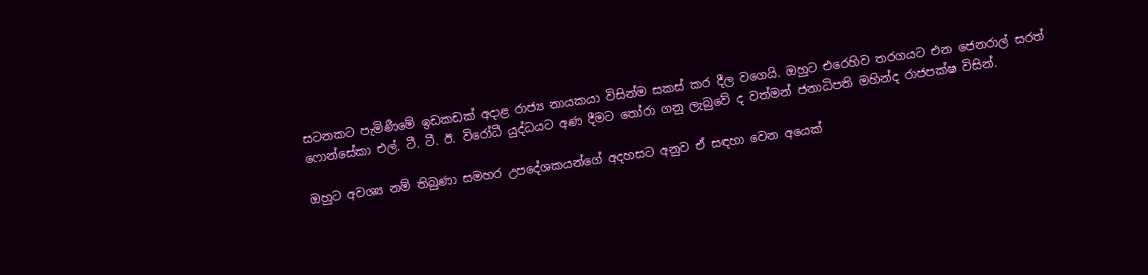සටනකට පැමිණීමේ ඉඩකඩක් අදාළ රාජ්‍ය නායකයා විසින්ම සකස් කර දීල වගෙයි. ඔහුට එරෙහිව තරගයට එන ජෙනරාල් සරත් ෆොන්සේකා එල්. ටී. ටී. ඊ. විරෝධී යුද්ධයට අණ දීමට තෝරා ගනු ලැබුවේ ද වත්මන් ජනාධිපති මහින්ද රාජපක්ෂ විසින්.

ඔහුට අවශ්‍ය නම් තිබුණා සමහර උපදේශකයන්ගේ අදහසට අනුව ඒ සඳහා වෙන අයෙක්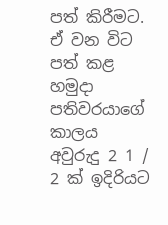පත් කිරීමට. ඒ වන විට පත් කළ හමුදා පතිවරයාගේ කාලය අවුරුදු 2 1 / 2 ක් ඉදිරියට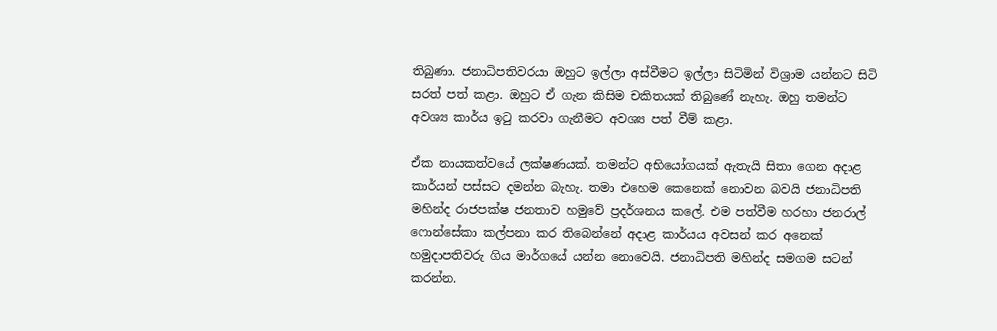තිබුණා. ජනාධිපතිවරයා ඔහුට ඉල්ලා අස්වීමට ඉල්ලා සිටිමින් විශ්‍රාම යන්නට සිටි සරත් පත් කළා. ඔහුට ඒ ගැන කිසිම චකිතයක් තිබුණේ නැහැ. ඔහු තමන්ට අවශ්‍ය කාර්ය ඉටු කරවා ගැනීමට අවශ්‍ය පත් වීම් කළා.

ඒක නායකත්වයේ ලක්ෂණයක්. තමන්ට අභියෝගයක් ඇතැයි සිතා ගෙන අදාළ කාර්යන් පස්සට දමන්න බැහැ. තමා එහෙම කෙනෙක් නොවන බවයි ජනාධිපති මහින්ද රාජපක්ෂ ජනතාව හමුවේ ප්‍රදර්ශනය කලේ. එම පත්වීම හරහා ජනරාල් ෆොන්සේකා කල්පනා කර තිබෙන්නේ අදාළ කාර්යය අවසන් කර අනෙක් හමුදාපතිවරු ගිය මාර්ගයේ යන්න නොවෙයි. ජනාධිපති මහින්ද සමගම සටන් කරන්න.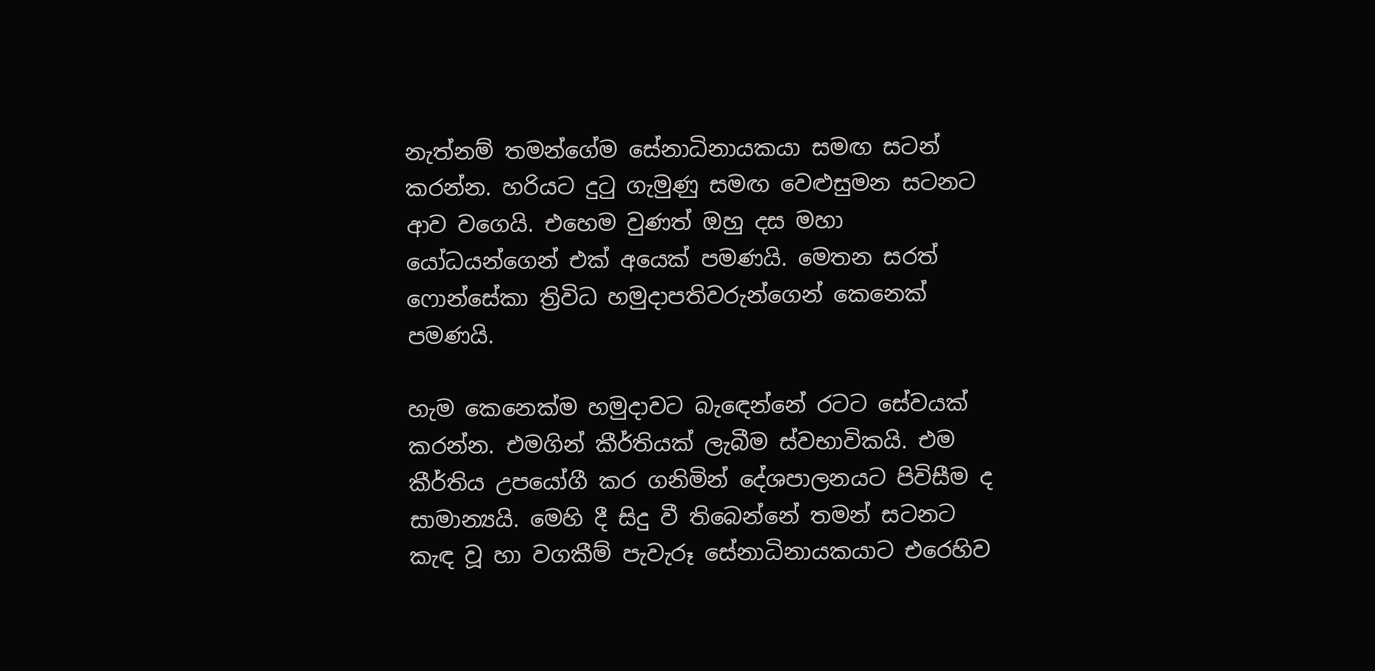නැත්නම් තමන්ගේම සේනාධිනායකයා සමඟ සටන් කරන්න. හරියට දුටු ගැමුණු සමඟ වෙළුසුමන සටනට ආව වගෙයි. එහෙම වුණත් ඔහු දස මහා යෝධයන්ගෙන් එක් අයෙක් පමණයි. මෙතන සරත් ෆොන්සේකා ත්‍රිවිධ හමුදාපතිවරුන්ගෙන් කෙනෙක් පමණයි.

හැම කෙනෙක්ම හමුදාවට බැඳෙන්නේ රටට සේවයක් කරන්න. එමගින් කීර්තියක් ලැබීම ස්වභාවිකයි. එම කීර්තිය උපයෝගී කර ගනිමින් දේශපාලනයට පිවිසීම ද සාමාන්‍යයි. මෙහි දී සිදු වී තිබෙන්නේ තමන් සටනට කැඳ වූ හා වගකීම් පැවැරූ සේනාධිනායකයාට එරෙහිව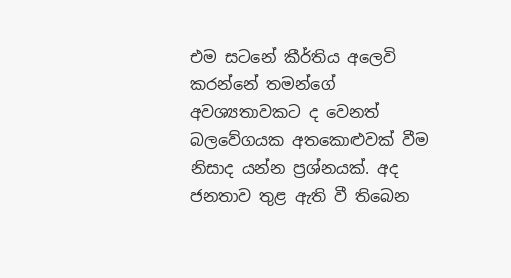එම සටනේ කීර්තිය අලෙවි කරන්නේ තමන්ගේ අවශ්‍යතාවකට ද වෙනත් බලවේගයක අතකොළුවක් වීම නිසාද යන්න ප්‍රශ්නයක්. අද ජනතාව තුළ ඇති වී තිබෙන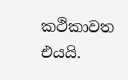කථිකාවත එයයි.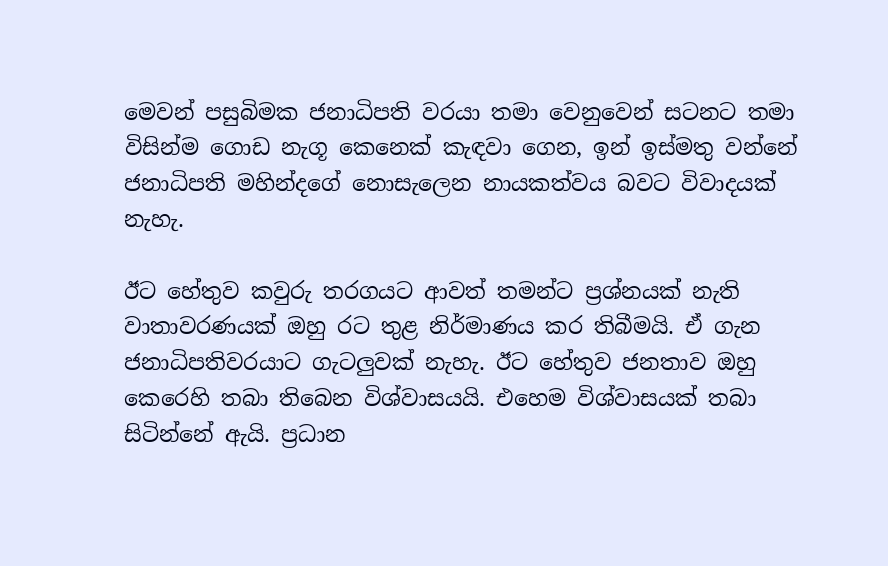මෙවන් පසුබිමක ජනාධිපති වරයා තමා වෙනුවෙන් සටනට තමා විසින්ම ගොඩ නැගූ කෙනෙක් කැඳවා ගෙන, ඉන් ඉස්මතු වන්නේ ජනාධිපති මහින්දගේ නොසැලෙන නායකත්වය බවට විවාදයක් නැහැ.

ඊට හේතුව කවුරු තරගයට ආවත් තමන්ට ප්‍රශ්නයක් නැති වාතාවරණයක් ඔහු රට තුළ නිර්මාණය කර තිබීමයි. ඒ ගැන ජනාධිපතිවරයාට ගැටලුවක් නැහැ. ඊට හේතුව ජනතාව ඔහු කෙරෙහි තබා තිබෙන විශ්වාසයයි. එහෙම විශ්වාසයක් තබා සිටින්නේ ඇයි. ප්‍රධාන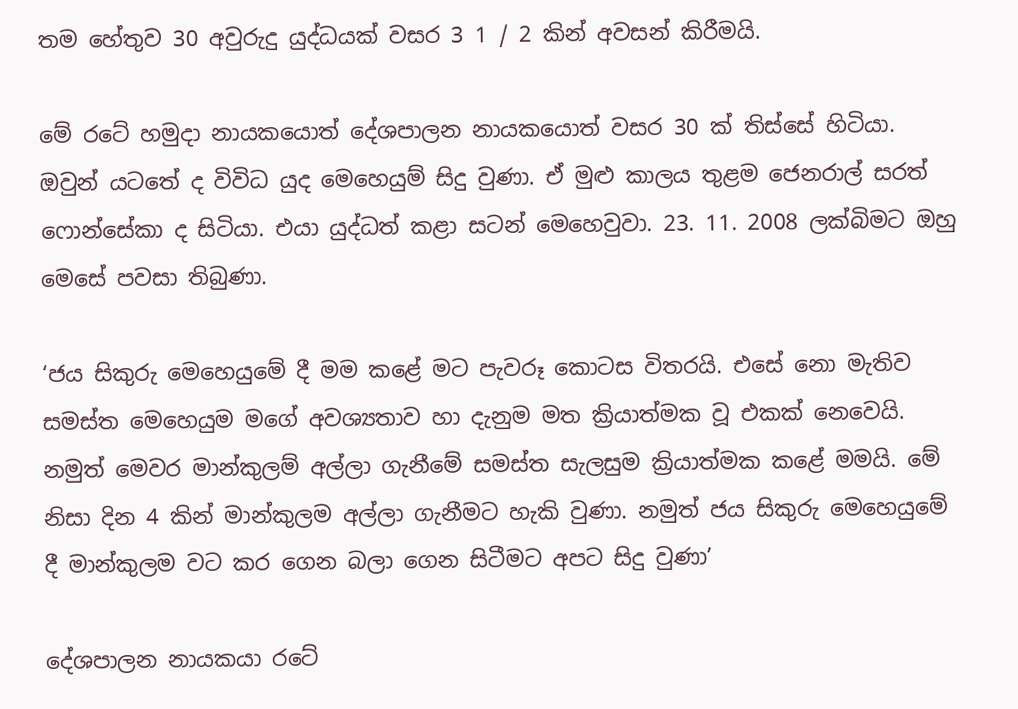තම හේතුව 30 අවුරුදු යුද්ධයක් වසර 3 1 / 2 කින් අවසන් කිරීමයි.

මේ රටේ හමුදා නායකයොත් දේශපාලන නායකයොත් වසර 30 ක් තිස්සේ හිටියා. ඔවුන් යටතේ ද විවිධ යුද මෙහෙයුම් සිදු වුණා. ඒ මුළු කාලය තුළම ජෙනරාල් සරත් ෆොන්සේකා ද සිටියා. එයා යුද්ධත් කළා සටන් මෙහෙවුවා. 23. 11. 2008 ලක්බිමට ඔහු මෙසේ පවසා තිබුණා.

‘ජය සිකුරු මෙහෙයුමේ දී මම කළේ මට පැවරූ කොටස විතරයි. එසේ නො මැතිව සමස්ත මෙහෙයුම මගේ අවශ්‍යතාව හා දැනුම මත ක්‍රියාත්මක වූ එකක් නෙවෙයි. නමුත් මෙවර මාන්කුලම් අල්ලා ගැනීමේ සමස්ත සැලසුම ක්‍රියාත්මක කළේ මමයි. මේ නිසා දින 4 කින් මාන්කුලම අල්ලා ගැනීමට හැකි වුණා. නමුත් ජය සිකුරු මෙහෙයුමේ දී මාන්කුලම වට කර ගෙන බලා ගෙන සිටීමට අපට සිදු වුණා’

දේශපාලන නායකයා රටේ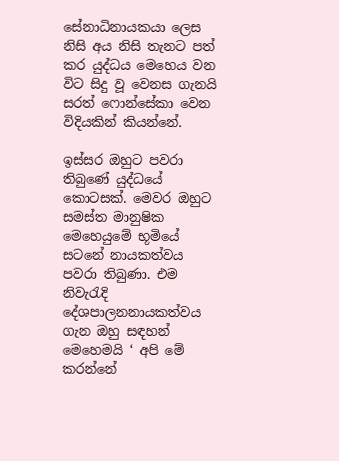සේනාධිනායකයා ලෙස නිසි අය නිසි තැනට පත් කර යුද්ධය මෙහෙය වන විට සිදු වූ වෙනස ගැනයි සරත් ෆොන්සේකා වෙන විදියකින් කියන්නේ.

ඉස්සර ඔහුට පවරා තිබුණේ යුද්ධයේ කොටසක්. මෙවර ඔහුට සමස්ත මානුෂික මෙහෙයුමේ භූමියේ සටනේ නායකත්වය පවරා තිබුණා. එම නිවැරැදි දේශපාලනනායකත්වය ගැන ඔහු සඳහන් මෙහෙමයි ‘ අපි මේ කරන්නේ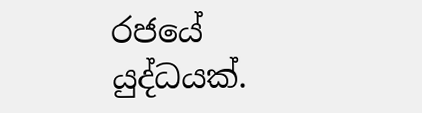රජයේ යුද්ධයක්.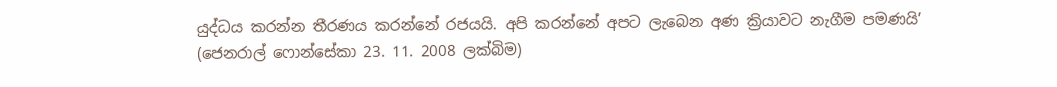යුද්ධය කරන්න තීරණය කරන්නේ රජයයි. අපි කරන්නේ අපට ලැබෙන අණ ක්‍රියාවට නැගීම පමණයි’ (ජෙනරාල් ෆොන්සේකා 23. 11. 2008 ලක්බිම)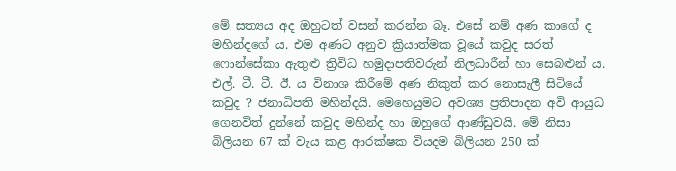මේ සත්‍යය අද ඔහුටත් වසන් කරන්න බෑ. එසේ නම් අණ කාගේ ද මහින්දගේ ය. එම අණට අනුව ක්‍රියාත්මක වූයේ කවුද සරත් ෆොන්සේකා ඇතුළු ත්‍රිවිධ හමුදාපතිවරුන් නිලධාරීන් හා සෙබළුන් ය.
එල්. ටී. ටී. ඊ. ය විනාශ කිරීමේ අණ නිකුත් කර නොසැලී සිටියේ කවුද ? ජනාධිපති මහින්දයි. මෙහෙයුමට අවශ්‍ය ප්‍රතිපාදන අවි ආයුධ ගෙනවිත් දුන්නේ කවුද මහින්ද හා ඔහුගේ ආණ්ඩුවයි. මේ නිසා බිලියන 67 ක් වැය කළ ආරක්ෂක වියදම බිලියන 250 ක්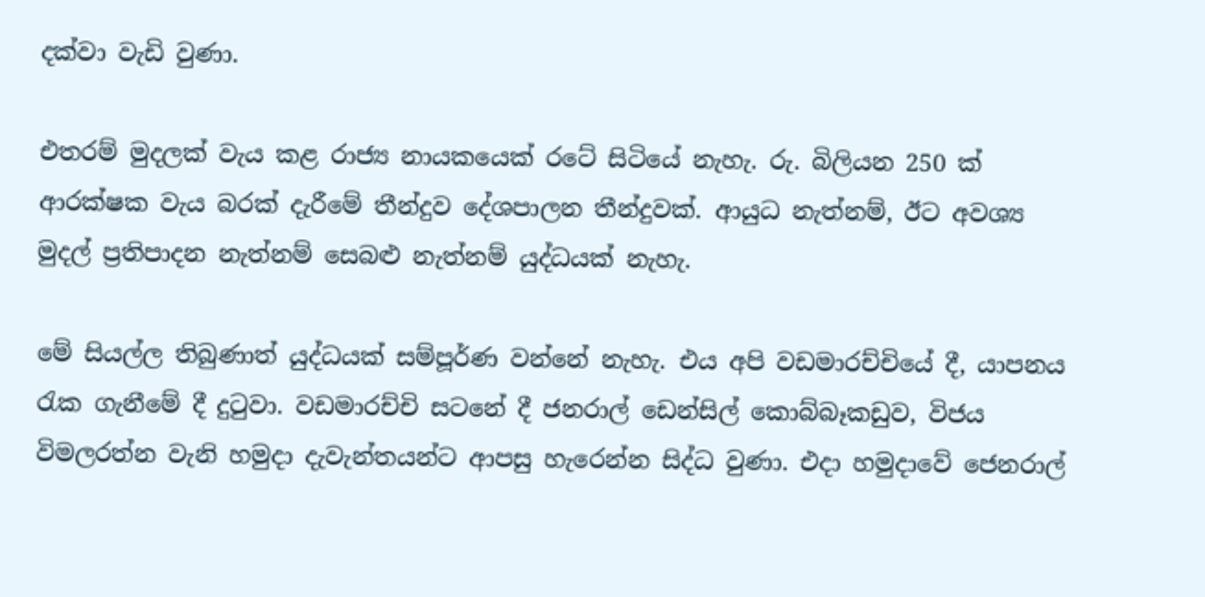දක්වා වැඩි වුණා.

එතරම් මුදලක් වැය කළ රාජ්‍ය නායකයෙක් රටේ සිටියේ නැහැ. රු. බිලියන 250 ක් ආරක්ෂක වැය බරක් දැරීමේ තීන්දුව දේශපාලන තීන්දුවක්. ආයුධ නැත්නම්, ඊට අවශ්‍ය මුදල් ප්‍රතිපාදන නැත්නම් සෙබළු නැත්නම් යුද්ධයක් නැහැ.

මේ සියල්ල තිබුණාත් යුද්ධයක් සම්පූර්ණ වන්නේ නැහැ. එය අපි වඩමාරච්චියේ දී, යාපනය රැක ගැනීමේ දී දුටුවා. වඩමාරච්චි සටනේ දී ජනරාල් ඩෙන්සිල් කොබ්බෑකඩුව, විජය විමලරත්න වැනි හමුදා දැවැන්තයන්ට ආපසු හැරෙන්න සිද්ධ වුණා. එදා හමුදාවේ ජෙනරාල්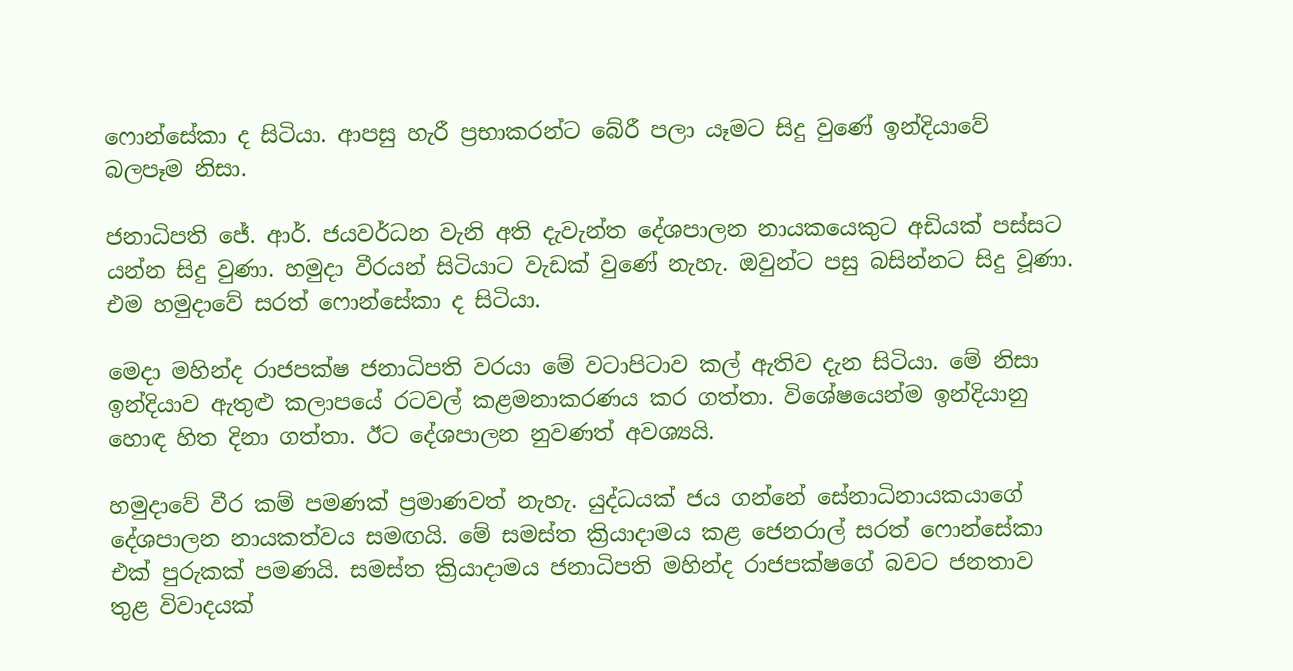ෆොන්සේකා ද සිටියා. ආපසු හැරී ප්‍රභාකරන්ට බේරී පලා යෑමට සිදු වුණේ ඉන්දියාවේ බලපෑම නිසා.

ජනාධිපති ජේ. ආර්. ජයවර්ධන වැනි අති දැවැන්ත දේශපාලන නායකයෙකුට අඩියක් පස්සට යන්න සිදු වුණා. හමුදා වීරයන් සිටියාට වැඩක් වුණේ නැහැ. ඔවුන්ට පසු බසින්නට සිදු වූණා. එම හමුදාවේ සරත් ෆොන්සේකා ද සිටියා.

මෙදා මහින්ද රාජපක්ෂ ජනාධිපති වරයා මේ වටාපිටාව කල් ඇතිව දැන සිටියා. මේ නිසා ඉන්දියාව ඇතුළු කලාපයේ රටවල් කළමනාකරණය කර ගත්තා. විශේෂයෙන්ම ඉන්දියානු හොඳ හිත දිනා ගත්තා. ඊට දේශපාලන නුවණත් අවශ්‍යයි.

හමුදාවේ වීර කම් පමණක් ප්‍රමාණවත් නැහැ. යුද්ධයක් ජය ගන්නේ සේනාධිනායකයාගේ දේශපාලන නායකත්වය සමඟයි. මේ සමස්ත ක්‍රියාදාමය කළ ජෙනරාල් සරත් ෆොන්සේකා එක් පුරුකක් පමණයි. සමස්ත ක්‍රියාදාමය ජනාධිපති මහින්ද රාජපක්ෂගේ බවට ජනතාව තුළ විවාදයක්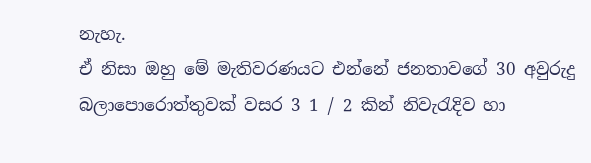නැහැ.
ඒ නිසා ඔහු මේ මැතිවරණයට එන්නේ ජනතාවගේ 30 අවුරුදු බලාපොරොත්තුවක් වසර 3 1 / 2 කින් නිවැරැදිව හා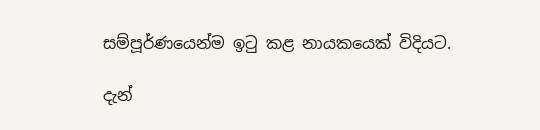සම්පූර්ණයෙන්ම ඉටු කළ නායකයෙක් විදියට.

දැන්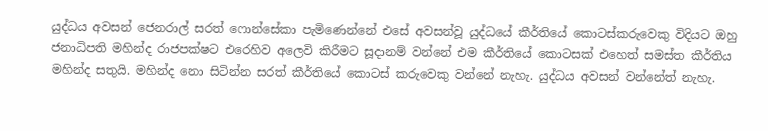යුද්ධය අවසන් ජෙනරාල් සරත් ෆොන්සේකා පැමිණෙන්නේ එසේ අවසන්වූ යුද්ධයේ කීර්තියේ කොටස්කරුවෙකු විදියට ඔහු ජනාධිපති මහින්ද රාජපක්ෂට එරෙහිව අලෙවි කිරීමට සූදානම් වන්නේ එම කීර්තියේ කොටසක් එහෙත් සමස්ත කීර්තිය මහින්ද සතුයි. මහින්ද නො සිටින්න සරත් කීර්තියේ කොටස් කරුවෙකු වන්නේ නැහැ. යුද්ධය අවසන් වන්නේත් නැහැ.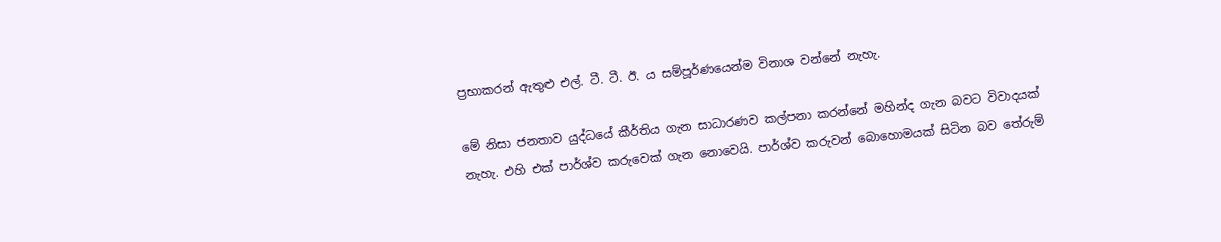ප්‍රභාකරන් ඇතුළු එල්. ටී. ටී. ඊ. ය සම්පූර්ණයෙන්ම විනාශ වන්නේ නැහැ.

මේ නිසා ජනතාව යුද්ධයේ කීර්තිය ගැන සාධාරණව කල්පනා කරන්නේ මහින්ද ගැන බවට විවාදයක් නැහැ. එහි එක් පාර්ශ්ව කරුවෙක් ගැන නොවෙයි. පාර්ශ්ව කරුවන් බොහොමයක් සිටින බව තේරුම්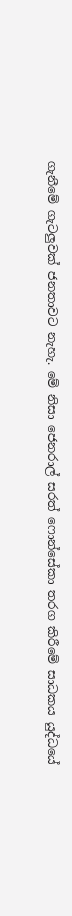ගැනීමේ ගැටලුවක් ජනතාවට නැහැ. මේ නිසා ජෙනරාල් සරත් ෆොන්සේකා තරග කිරීමේ සාධකය යුද්ධයේ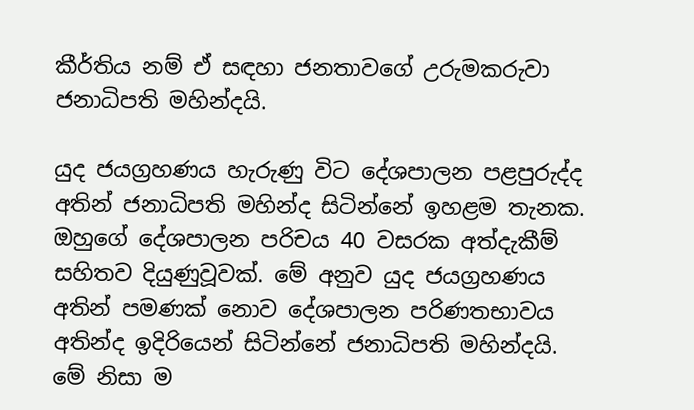කීර්තිය නම් ඒ සඳහා ජනතාවගේ උරුමකරුවා ජනාධිපති මහින්දයි.

යුද ජයග්‍රහණය හැරුණු විට දේශපාලන පළපුරුද්ද අතින් ජනාධිපති මහින්ද සිටින්නේ ඉහළම තැනක. ඔහුගේ දේශපාලන පරිචය 40 වසරක අත්දැකීම් සහිතව දියුණුවූවක්. මේ අනුව යුද ජයග්‍රහණය අතින් පමණක් නොව දේශපාලන පරිණතභාවය අතින්ද ඉදිරියෙන් සිටින්නේ ජනාධිපති මහින්දයි. මේ නිසා ම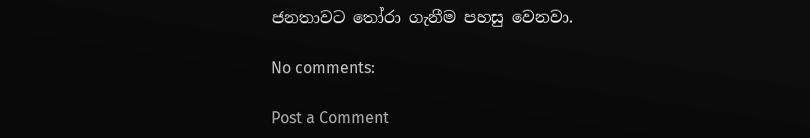ජනතාවට තෝරා ගැනීම පහසු වෙනවා.

No comments:

Post a Comment